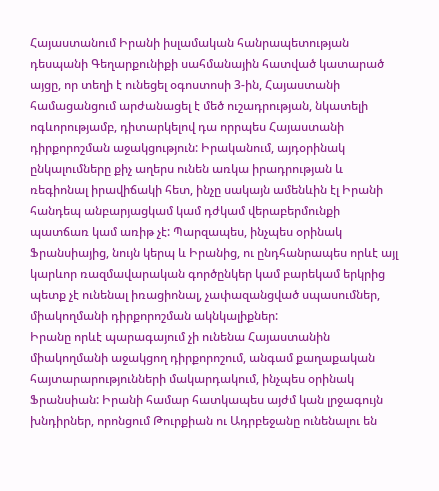Հայաստանում Իրանի իսլամական հանրապետության դեսպանի Գեղարքունիքի սահմանային հատված կատարած այցը, որ տեղի է ունեցել օգոստոսի 3-ին, Հայաստանի համացանցում արժանացել է մեծ ուշադրության, նկատելի ոգևորությամբ, դիտարկելով դա որրպես Հայաստանի դիրքորոշման աջակցություն: Իրականում, այդօրինակ ընկալումները քիչ աղերս ունեն առկա իրադրության և ռեգիոնալ իրավիճակի հետ, ինչը սակայն ամենևին էլ Իրանի հանդեպ անբարյացկամ կամ դժկամ վերաբերմունքի պատճառ կամ առիթ չէ: Պարզապես, ինչպես օրինակ Ֆրանսիայից, նույն կերպ և Իրանից, ու ընդհանրապես որևէ այլ կարևոր ռազմավարական գործընկեր կամ բարեկամ երկրից պետք չէ ունենալ իռացիոնալ, չափազանցված սպասումներ, միակողմանի դիրքորոշման ակնկալիքներ:
Իրանը որևէ պարագայում չի ունենա Հայաստանին միակողմանի աջակցող դիրքորոշում, անգամ քաղաքական հայտարարությունների մակարդակում, ինչպես օրինակ Ֆրանսիան: Իրանի համար հատկապես այժմ կան լրջագույն խնդիրներ, որոնցում Թուրքիան ու Ադրբեջանը ունենալու են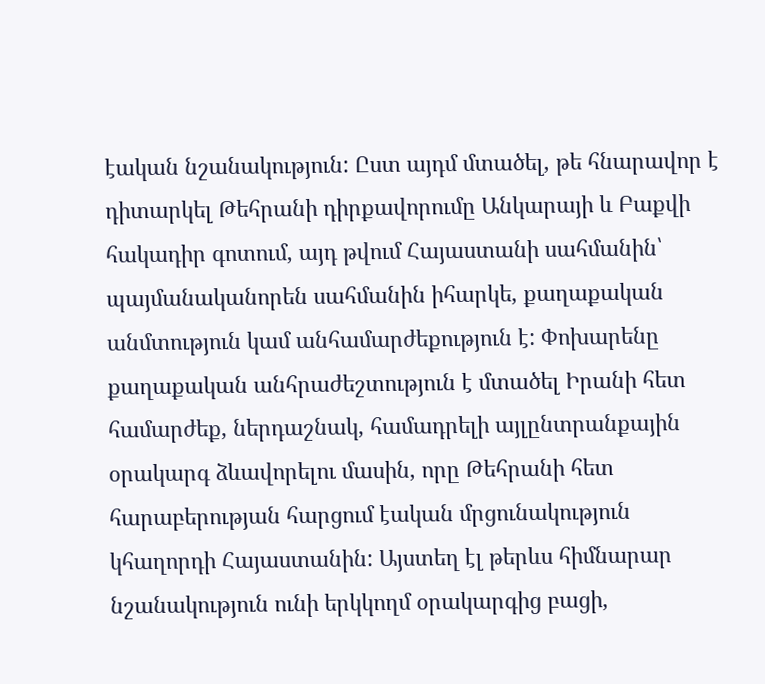էական նշանակություն: Ըստ այդմ մտածել, թե հնարավոր է դիտարկել Թեհրանի դիրքավորումը Անկարայի և Բաքվի հակադիր գոտում, այդ թվում Հայաստանի սահմանին՝ պայմանականորեն սահմանին իհարկե, քաղաքական անմտություն կամ անհամարժեքություն է: Փոխարենը քաղաքական անհրաժեշտություն է մտածել Իրանի հետ համարժեք, ներդաշնակ, համադրելի այլընտրանքային օրակարգ ձևավորելու մասին, որը Թեհրանի հետ հարաբերության հարցում էական մրցունակություն կհաղորդի Հայաստանին: Այստեղ էլ թերևս հիմնարար նշանակություն ունի երկկողմ օրակարգից բացի,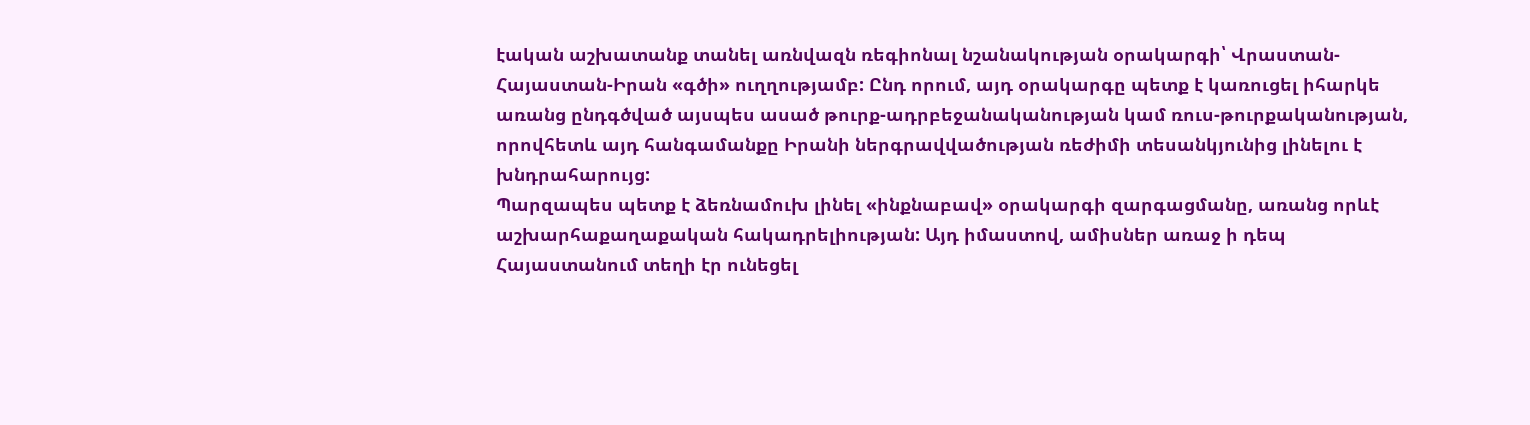էական աշխատանք տանել առնվազն ռեգիոնալ նշանակության օրակարգի՝ Վրաստան-Հայաստան-Իրան «գծի» ուղղությամբ: Ընդ որում, այդ օրակարգը պետք է կառուցել իհարկե առանց ընդգծված այսպես ասած թուրք-ադրբեջանականության կամ ռուս-թուրքականության, որովհետև այդ հանգամանքը Իրանի ներգրավվածության ռեժիմի տեսանկյունից լինելու է խնդրահարույց:
Պարզապես պետք է ձեռնամուխ լինել «ինքնաբավ» օրակարգի զարգացմանը, առանց որևէ աշխարհաքաղաքական հակադրելիության: Այդ իմաստով, ամիսներ առաջ ի դեպ Հայաստանում տեղի էր ունեցել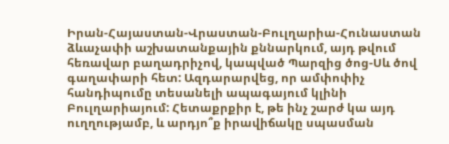Իրան-Հայաստան-Վրաստան-Բուլղարիա-Հունաստան ձևաչափի աշխատանքային քննարկում, այդ թվում հեռավար բաղադրիչով, կապված Պարզից ծոց-Սև ծով գաղափարի հետ: Ազդարարվեց, որ ամփոփիչ հանդիպումը տեսանելի ապագայում կլինի Բուլղարիայում: Հետաքրքիր է, թե ինչ շարժ կա այդ ուղղությամբ, և արդյո՞ք իրավիճակը սպասման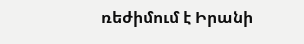ռեժիմում է Իրանի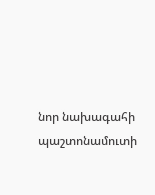նոր նախագահի պաշտոնամուտի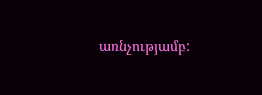առնչությամբ: